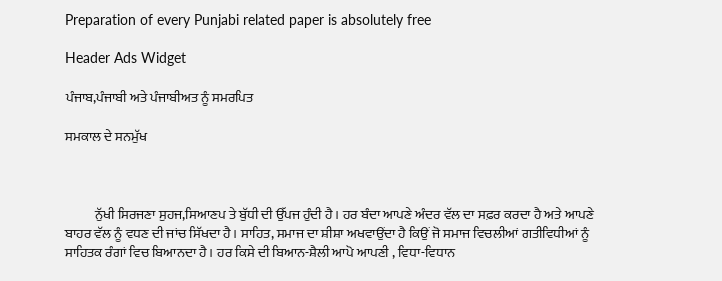Preparation of every Punjabi related paper is absolutely free

Header Ads Widget

ਪੰਜਾਬ,ਪੰਜਾਬੀ ਅਤੇ ਪੰਜਾਬੀਅਤ ਨੂੰ ਸਮਰਪਿਤ

ਸਮਕਾਲ ਦੇ ਸਨਮੁੱਖ



           ਨੁੱਖੀ ਸਿਰਜਣਾ ਸੁਹਜ,ਸਿਆਣਪ ਤੇ ਬੁੱਧੀ ਦੀ ਉੱਪਜ ਹੁੰਦੀ ਹੈ। ਹਰ ਬੰਦਾ ਆਪਣੇ ਅੰਦਰ ਵੱਲ ਦਾ ਸਫ਼ਰ ਕਰਦਾ ਹੈ ਅਤੇ ਆਪਣੇ ਬਾਹਰ ਵੱਲ ਨੂੰ ਵਧਣ ਦੀ ਜਾਂਚ ਸਿੱਖਦਾ ਹੈ। ਸਾਹਿਤ, ਸਮਾਜ ਦਾ ਸ਼ੀਸ਼ਾ ਅਖਵਾਉਂਦਾ ਹੈ ਕਿਉਂ ਜੋ ਸਮਾਜ ਵਿਚਲੀਆਂ ਗਤੀਵਿਧੀਆਂ ਨੂੰ ਸਾਹਿਤਕ ਰੰਗਾਂ ਵਿਚ ਬਿਆਨਦਾ ਹੈ। ਹਰ ਕਿਸੇ ਦੀ ਬਿਆਨ-ਸ਼ੈਲੀ ਆਪੋ ਆਪਣੀ , ਵਿਧਾ-ਵਿਧਾਨ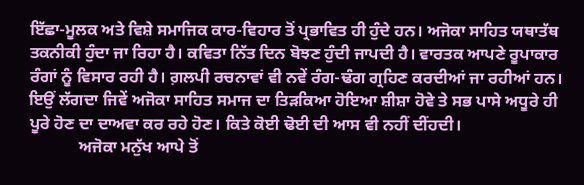ਇੱਛਾ-ਮੂਲਕ ਅਤੇ ਵਿਸ਼ੇ ਸਮਾਜਿਕ ਕਾਰ-ਵਿਹਾਰ ਤੋਂ ਪ੍ਰਭਾਵਿਤ ਹੀ ਹੁੰਦੇ ਹਨ। ਅਜੋਕਾ ਸਾਹਿਤ ਯਥਾਤੱਥ ਤਕਨੀਕੀ ਹੁੰਦਾ ਜਾ ਰਿਹਾ ਹੈ। ਕਵਿਤਾ ਨਿੱਤ ਦਿਨ ਬੋਝਣ ਹੁੰਦੀ ਜਾਪਦੀ ਹੈ। ਵਾਰਤਕ ਆਪਣੇ ਰੂਪਾਕਾਰ ਰੰਗਾਂ ਨੂੰ ਵਿਸਾਰ ਰਹੀ ਹੈ। ਗ਼ਲਪੀ ਰਚਨਾਵਾਂ ਵੀ ਨਵੇਂ ਰੰਗ-ਢੰਗ ਗ੍ਰਹਿਣ ਕਰਦੀਆਂ ਜਾ ਰਹੀਆਂ ਹਨ। ਇਉਂ ਲੱਗਦਾ ਜਿਵੇਂ ਅਜੋਕਾ ਸਾਹਿਤ ਸਮਾਜ ਦਾ ਤਿੜਕਿਆ ਹੋਇਆ ਸ਼ੀਸ਼ਾ ਹੋਵੇ ਤੇ ਸਭ ਪਾਸੇ ਅਧੂਰੇ ਹੀ ਪੂਰੇ ਹੋਣ ਦਾ ਦਾਅਵਾ ਕਰ ਰਹੇ ਹੋਣ। ਕਿਤੇ ਕੋਈ ਢੋਈ ਦੀ ਆਸ ਵੀ ਨਹੀਂ ਦੀਂਹਦੀ।
            ਅਜੋਕਾ ਮਨੁੱਖ ਆਪੇ ਤੋਂ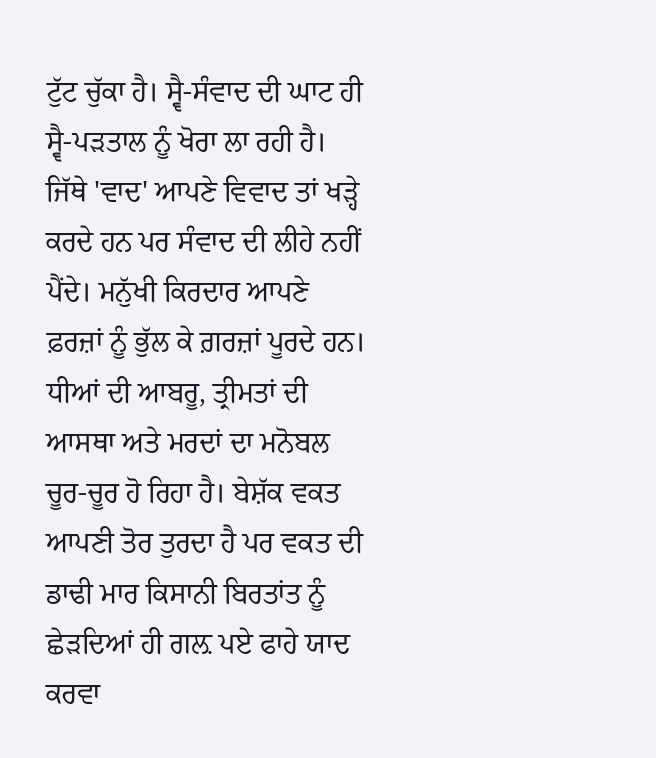ਟੁੱਟ ਚੁੱਕਾ ਹੈ। ਸ੍ਵੈ-ਸੰਵਾਦ ਦੀ ਘਾਟ ਹੀ ਸ੍ਵੈ-ਪੜਤਾਲ ਨੂੰ ਖੋਰਾ ਲਾ ਰਹੀ ਹੈ। ਜਿੱਥੇ 'ਵਾਦ' ਆਪਣੇ ਵਿਵਾਦ ਤਾਂ ਖੜ੍ਹੇ ਕਰਦੇ ਹਨ ਪਰ ਸੰਵਾਦ ਦੀ ਲੀਹੇ ਨਹੀਂ ਪੈਂਦੇ। ਮਨੁੱਖੀ ਕਿਰਦਾਰ ਆਪਣੇ ਫ਼ਰਜ਼ਾਂ ਨੂੰ ਭੁੱਲ ਕੇ ਗ਼ਰਜ਼ਾਂ ਪੂਰਦੇ ਹਨ। ਧੀਆਂ ਦੀ ਆਬਰੂ, ਤ੍ਰੀਮਤਾਂ ਦੀ ਆਸਥਾ ਅਤੇ ਮਰਦਾਂ ਦਾ ਮਨੋਬਲ ਚੂਰ-ਚੂਰ ਹੋ ਰਿਹਾ ਹੈ। ਬੇਸ਼ੱਕ ਵਕਤ ਆਪਣੀ ਤੋਰ ਤੁਰਦਾ ਹੈ ਪਰ ਵਕਤ ਦੀ ਡਾਢੀ ਮਾਰ ਕਿਸਾਨੀ ਬਿਰਤਾਂਤ ਨੂੰ ਛੇੜਦਿਆਂ ਹੀ ਗਲ਼ ਪਏ ਫਾਹੇ ਯਾਦ ਕਰਵਾ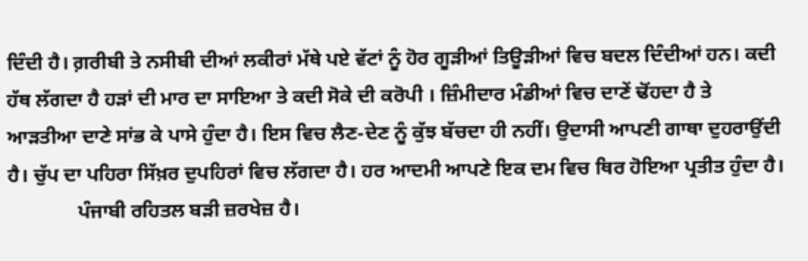ਦਿੰਦੀ ਹੈ। ਗ਼ਰੀਬੀ ਤੇ ਨਸੀਬੀ ਦੀਆਂ ਲਕੀਰਾਂ ਮੱਥੇ ਪਏ ਵੱਟਾਂ ਨੂੰ ਹੋਰ ਗੂੜੀਆਂ ਤਿਊੜੀਆਂ ਵਿਚ ਬਦਲ ਦਿੰਦੀਆਂ ਹਨ। ਕਦੀ ਹੱਥ ਲੱਗਦਾ ਹੈ ਹੜਾਂ ਦੀ ਮਾਰ ਦਾ ਸਾਇਆ ਤੇ ਕਦੀ ਸੋਕੇ ਦੀ ਕਰੋਪੀ । ਜ਼ਿੰਮੀਦਾਰ ਮੰਡੀਆਂ ਵਿਚ ਦਾਣੇਂ ਢੋਂਹਦਾ ਹੈ ਤੇ ਆੜਤੀਆ ਦਾਣੇ ਸਾਂਭ ਕੇ ਪਾਸੇ ਹੁੰਦਾ ਹੈ। ਇਸ ਵਿਚ ਲੈਣ-ਦੇਣ ਨੂੰ ਕੁੱਝ ਬੱਚਦਾ ਹੀ ਨਹੀਂ। ਉਦਾਸੀ ਆਪਣੀ ਗਾਥਾ ਦੁਹਰਾਉਂਦੀ ਹੈ। ਚੁੱਪ ਦਾ ਪਹਿਰਾ ਸਿੱਖ਼ਰ ਦੁਪਹਿਰਾਂ ਵਿਚ ਲੱਗਦਾ ਹੈ। ਹਰ ਆਦਮੀ ਆਪਣੇ ਇਕ ਦਮ ਵਿਚ ਥਿਰ ਹੋਇਆ ਪ੍ਰਤੀਤ ਹੁੰਦਾ ਹੈ।
              ਪੰਜਾਬੀ ਰਹਿਤਲ ਬੜੀ ਜ਼ਰਖੇਜ਼ ਹੈ।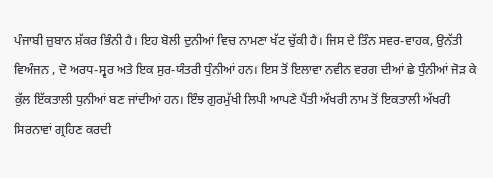ਪੰਜਾਬੀ ਜ਼ੁਬਾਨ ਸ਼ੱਕਰ ਭਿੰਨੀ ਹੈ। ਇਹ ਬੋਲੀ ਦੁਨੀਆਂ ਵਿਚ ਨਾਮਣਾ ਖੱਟ ਚੁੱਕੀ ਹੈ। ਜਿਸ ਦੇ ਤਿੰਨ ਸਵਰ-ਵਾਹਕ, ਉਨੱਤੀ ਵਿਅੰਜਨ , ਦੋ ਅਰਧ-ਸ੍ਵਰ ਅਤੇ ਇਕ ਸੁਰ-ਯੰਤਰੀ ਧੁੰਨੀਆਂ ਹਨ। ਇਸ ਤੋਂ ਇਲਾਵਾ ਨਵੀਨ ਵਰਗ ਦੀਆਂ ਛੇ ਧੁੰਨੀਆਂ ਜੋੜ ਕੇ ਕੁੱਲ ਇੱਕਤਾਲੀ ਧੁਨੀਆਂ ਬਣ ਜਾਂਦੀਆਂ ਹਨ। ਇੰਝ ਗੁਰਮੁੱਖੀ ਲਿਪੀ ਆਪਣੇ ਪੈਂਤੀ ਅੱਖਰੀ ਨਾਮ ਤੋਂ ਇਕਤਾਲੀ ਅੱਖਰੀ ਸਿਰਨਾਵਾਂ ਗ੍ਰਹਿਣ ਕਰਦੀ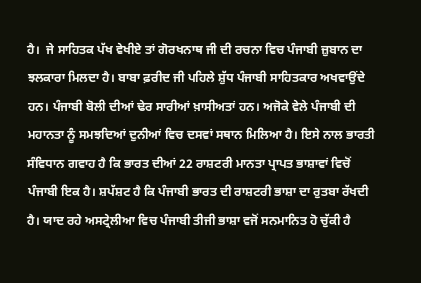ਹੈ।  ਜੇ ਸਾਹਿਤਕ ਪੱਖ ਵੇਖੀਏ ਤਾਂ ਗੋਰਖਨਾਥ ਜੀ ਦੀ ਰਚਨਾ ਵਿਚ ਪੰਜਾਬੀ ਜ਼ੁਬਾਨ ਦਾ ਝਲਕਾਰਾ ਮਿਲਦਾ ਹੈ। ਬਾਬਾ ਫ਼ਰੀਦ ਜੀ ਪਹਿਲੇ ਸ਼ੁੱਧ ਪੰਜਾਬੀ ਸਾਹਿਤਕਾਰ ਅਖਵਾਉਂਦੇ ਹਨ। ਪੰਜਾਬੀ ਬੋਲੀ ਦੀਆਂ ਢੇਰ ਸਾਰੀਆਂ ਖ਼ਾਸੀਅਤਾਂ ਹਨ। ਅਜੋਕੇ ਵੇਲੇ ਪੰਜਾਬੀ ਦੀ ਮਹਾਨਤਾ ਨੂੰ ਸਮਝਦਿਆਂ ਦੁਨੀਆਂ ਵਿਚ ਦਸਵਾਂ ਸਥਾਨ ਮਿਲਿਆ ਹੈ। ਇਸੇ ਨਾਲ ਭਾਰਤੀ ਸੰਵਿਧਾਨ ਗਵਾਹ ਹੈ ਕਿ ਭਾਰਤ ਦੀਆਂ 22 ਰਾਸ਼ਟਰੀ ਮਾਨਤਾ ਪ੍ਰਾਪਤ ਭਾਸ਼ਾਵਾਂ ਵਿਚੋਂ ਪੰਜਾਬੀ ਇਕ ਹੈ। ਸ਼ਪੱਸ਼ਟ ਹੈ ਕਿ ਪੰਜਾਬੀ ਭਾਰਤ ਦੀ ਰਾਸ਼ਟਰੀ ਭਾਸ਼ਾ ਦਾ ਰੁਤਬਾ ਰੱਖਦੀ ਹੈ। ਯਾਦ ਰਹੇ ਅਸਟ੍ਰੇਲੀਆ ਵਿਚ ਪੰਜਾਬੀ ਤੀਜੀ ਭਾਸ਼ਾ ਵਜੋਂ ਸਨਮਾਨਿਤ ਹੋ ਚੁੱਕੀ ਹੈ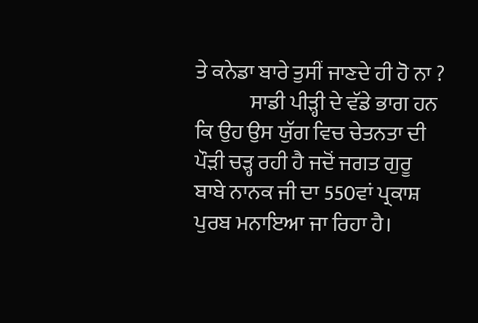ਤੇ ਕਨੇਡਾ ਬਾਰੇ ਤੁਸੀਂ ਜਾਣਦੇ ਹੀ ਹੋ ਨਾ ?
             ਸਾਡੀ ਪੀੜ੍ਹੀ ਦੇ ਵੱਡੇ ਭਾਗ ਹਨ ਕਿ ਉਹ ਉਸ ਯੁੱਗ ਵਿਚ ਚੇਤਨਤਾ ਦੀ ਪੌੜੀ ਚੜ੍ਹ ਰਹੀ ਹੈ ਜਦੋਂ ਜਗਤ ਗੁਰੂ ਬਾਬੇ ਨਾਨਕ ਜੀ ਦਾ 550ਵਾਂ ਪ੍ਰਕਾਸ਼ ਪੁਰਬ ਮਨਾਇਆ ਜਾ ਰਿਹਾ ਹੈ।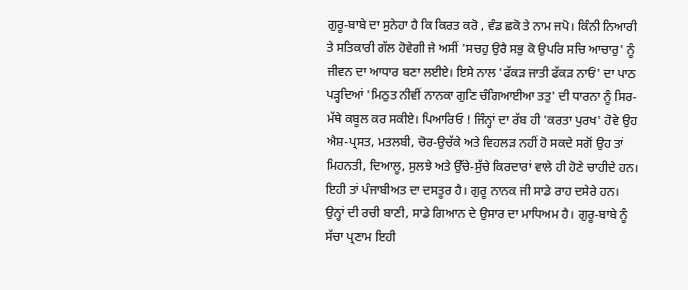ਗੁਰੂ-ਬਾਬੇ ਦਾ ਸੁਨੇਹਾ ਹੈ ਕਿ ਕਿਰਤ ਕਰੋ , ਵੰਡ ਛਕੋ ਤੇ ਨਾਮ ਜਪੋ। ਕਿੰਨੀ ਨਿਆਰੀ ਤੇ ਸਤਿਕਾਰੀ ਗੱਲ ਹੋਵੇਗੀ ਜੇ ਅਸੀਂ 'ਸਚਹੁ ਉਰੈ ਸਭੁ ਕੋ ਉਪਰਿ ਸਚਿ ਆਚਾਰੁ' ਨੂੰ ਜੀਵਨ ਦਾ ਆਧਾਰ ਬਣਾ ਲਈਏ। ਇਸੇ ਨਾਲ 'ਫੱਕੜ ਜਾਤੀ ਫੱਕੜ ਨਾਓਂ' ਦਾ ਪਾਠ ਪੜ੍ਹਦਿਆਂ 'ਮਿਠੁਤ ਨੀਵੀਂ ਨਾਨਕਾ ਗੁਣਿ ਚੰਗਿਆਈਆ ਤਤੁ' ਦੀ ਧਾਰਨਾ ਨੂੰ ਸਿਰ-ਮੱਥੇ ਕਬੂਲ ਕਰ ਸਕੀਏ। ਪਿਆਰਿਓ ! ਜਿੰਨ੍ਹਾਂ ਦਾ ਰੱਬ ਹੀ 'ਕਰਤਾ ਪੁਰਖ' ਹੋਵੇ ਉਹ ਐਸ਼-ਪ੍ਰਸਤ, ਮਤਲਬੀ, ਚੋਰ-ਉਚੱਕੇ ਅਤੇ ਵਿਹਲੜ ਨਹੀਂ ਹੋ ਸਕਦੇ ਸਗੋਂ ਉਹ ਤਾਂ ਮਿਹਨਤੀ, ਦਿਆਲੂ, ਸੁਲਝੇ ਅਤੇ ਉੱਚੇ-ਸੁੱਚੇ ਕਿਰਦਾਰਾਂ ਵਾਲੇ ਹੀ ਹੋਣੇ ਚਾਹੀਦੇ ਹਨ। ਇਹੀ ਤਾਂ ਪੰਜਾਬੀਅਤ ਦਾ ਦਸਤੂਰ ਹੈ। ਗੁਰੂ ਨਾਨਕ ਜੀ ਸਾਡੇ ਰਾਹ ਦਸੇਰੇ ਹਨ। ਉਨ੍ਹਾਂ ਦੀ ਰਚੀ ਬਾਣੀ, ਸਾਡੇ ਗਿਆਨ ਦੇ ਉਸਾਰ ਦਾ ਮਾਧਿਅਮ ਹੈ। ਗੁਰੂ-ਬਾਬੇ ਨੂੰ ਸੱਚਾ ਪ੍ਰਣਾਮ ਇਹੀ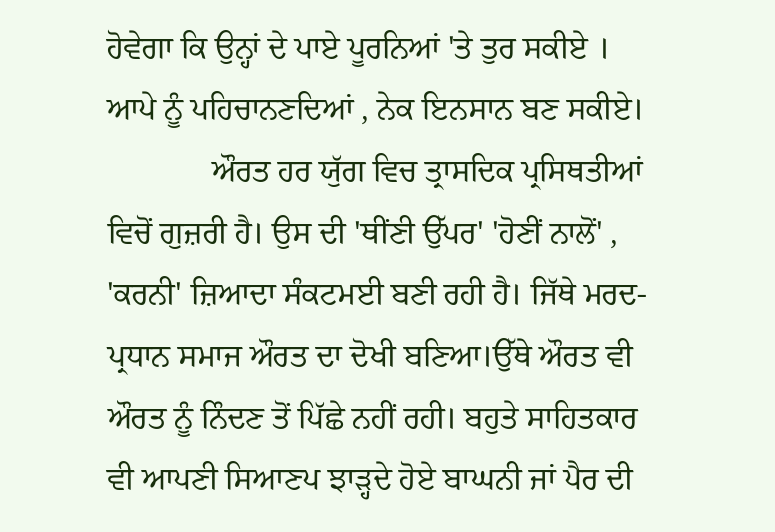ਹੋਵੇਗਾ ਕਿ ਉਨ੍ਹਾਂ ਦੇ ਪਾਏ ਪੂਰਨਿਆਂ 'ਤੇ ਤੁਰ ਸਕੀਏ । ਆਪੇ ਨੂੰ ਪਹਿਚਾਨਣਦਿਆਂ , ਨੇਕ ਇਨਸਾਨ ਬਣ ਸਕੀਏ।
             ਔਰਤ ਹਰ ਯੁੱਗ ਵਿਚ ਤ੍ਰਾਸਦਿਕ ਪ੍ਰਸਿਥਤੀਆਂ ਵਿਚੋਂ ਗੁਜ਼ਰੀ ਹੈ। ਉਸ ਦੀ 'ਥੀਂਣੀ ਉੱਪਰ' 'ਹੋਣੀਂ ਨਾਲੋਂ' , 'ਕਰਨੀ' ਜ਼ਿਆਦਾ ਸੰਕਟਮਈ ਬਣੀ ਰਹੀ ਹੈ। ਜਿੱਥੇ ਮਰਦ-ਪ੍ਰਧਾਨ ਸਮਾਜ ਔਰਤ ਦਾ ਦੋਖੀ ਬਣਿਆ।ਉੱਥੇ ਔਰਤ ਵੀ ਔਰਤ ਨੂੰ ਨਿੰਦਣ ਤੋਂ ਪਿੱਛੇ ਨਹੀਂ ਰਹੀ। ਬਹੁਤੇ ਸਾਹਿਤਕਾਰ ਵੀ ਆਪਣੀ ਸਿਆਣਪ ਝਾੜ੍ਹਦੇ ਹੋਏ ਬਾਘਨੀ ਜਾਂ ਪੈਰ ਦੀ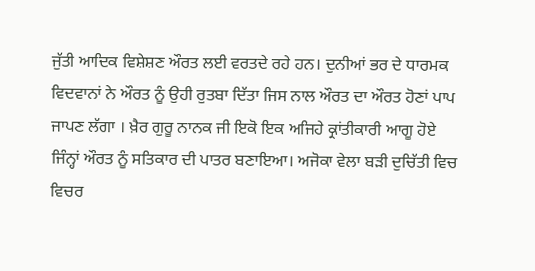ਜੁੱਤੀ ਆਦਿਕ ਵਿਸ਼ੇਸ਼ਣ ਔਰਤ ਲਈ ਵਰਤਦੇ ਰਹੇ ਹਨ। ਦੁਨੀਆਂ ਭਰ ਦੇ ਧਾਰਮਕ ਵਿਦਵਾਨਾਂ ਨੇ ਔਰਤ ਨੂੰ ਉਹੀ ਰੁਤਬਾ ਦਿੱਤਾ ਜਿਸ ਨਾਲ ਔਰਤ ਦਾ ਔਰਤ ਹੋਣਾਂ ਪਾਪ ਜਾਪਣ ਲੱਗਾ । ਖ਼ੈਰ ਗੁਰੂ ਨਾਨਕ ਜੀ ਇਕੋ ਇਕ ਅਜਿਹੇ ਕ੍ਰਾਂਤੀਕਾਰੀ ਆਗੂ ਹੋਏ ਜਿੰਨ੍ਹਾਂ ਔਰਤ ਨੂੰ ਸਤਿਕਾਰ ਦੀ ਪਾਤਰ ਬਣਾਇਆ। ਅਜੋਕਾ ਵੇਲਾ ਬੜੀ ਦੁਚਿੱਤੀ ਵਿਚ ਵਿਚਰ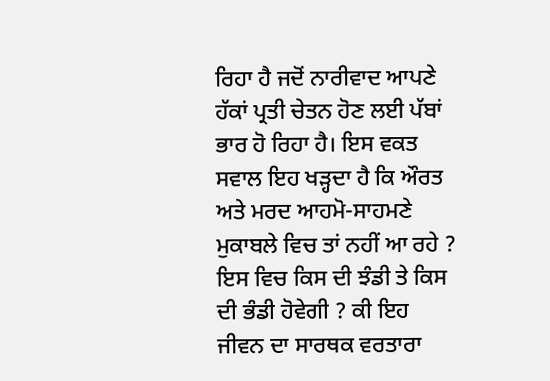ਰਿਹਾ ਹੈ ਜਦੋਂ ਨਾਰੀਵਾਦ ਆਪਣੇ ਹੱਕਾਂ ਪ੍ਰਤੀ ਚੇਤਨ ਹੋਣ ਲਈ ਪੱਬਾਂ ਭਾਰ ਹੋ ਰਿਹਾ ਹੈ। ਇਸ ਵਕਤ ਸਵਾਲ ਇਹ ਖੜ੍ਹਦਾ ਹੈ ਕਿ ਔਰਤ ਅਤੇ ਮਰਦ ਆਹਮੋ-ਸਾਹਮਣੇ ਮੁਕਾਬਲੇ ਵਿਚ ਤਾਂ ਨਹੀਂ ਆ ਰਹੇ ? ਇਸ ਵਿਚ ਕਿਸ ਦੀ ਝੰਡੀ ਤੇ ਕਿਸ ਦੀ ਭੰਡੀ ਹੋਵੇਗੀ ? ਕੀ ਇਹ ਜੀਵਨ ਦਾ ਸਾਰਥਕ ਵਰਤਾਰਾ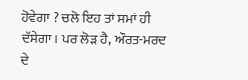ਹੋਵੇਗਾ ? ਚਲੋ ਇਹ ਤਾਂ ਸਮਾਂ ਹੀ ਦੱਸੇਗਾ। ਪਰ ਲੋੜ ਹੈ, ਔਰਤ-ਮਰਦ ਦੇ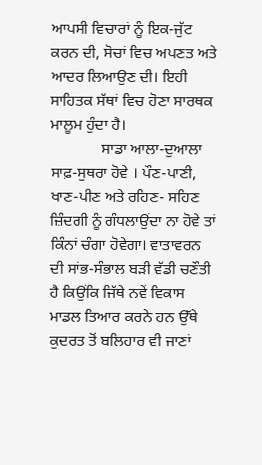ਆਪਸੀ ਵਿਚਾਰਾਂ ਨੂੰ ਇਕ-ਜੁੱਟ ਕਰਨ ਦੀ, ਸੋਚਾਂ ਵਿਚ ਅਪਣਤ ਅਤੇ ਆਦਰ ਲਿਆਉਣ ਦੀ। ਇਹੀ ਸਾਹਿਤਕ ਸੱਥਾਂ ਵਿਚ ਹੋਣਾ ਸਾਰਥਕ ਮਾਲੂਮ ਹੁੰਦਾ ਹੈ।
             ਸਾਡਾ ਆਲਾ-ਦੁਆਲਾ ਸਾਫ਼-ਸੁਥਰਾ ਹੋਵੇ । ਪੌਣ-ਪਾਣੀ, ਖਾਣ-ਪੀਣ ਅਤੇ ਰਹਿਣ- ਸਹਿਣ ਜ਼ਿੰਦਗੀ ਨੂੰ ਗੰਧਲਾਉਂਦਾ ਨਾ ਹੋਵੇ ਤਾਂ ਕਿੰਨਾਂ ਚੰਗਾ ਹੋਵੇਗਾ। ਵਾਤਾਵਰਨ ਦੀ ਸਾਂਭ-ਸੰਭਾਲ ਬੜੀ ਵੱਡੀ ਚਣੌਤੀ ਹੈ ਕਿਉਂਕਿ ਜਿੱਥੇ ਨਵੇਂ ਵਿਕਾਸ ਮਾਡਲ ਤਿਆਰ ਕਰਨੇ ਹਨ ਉੱਥੇ ਕੁਦਰਤ ਤੋਂ ਬਲਿਹਾਰ ਵੀ ਜਾਣਾਂ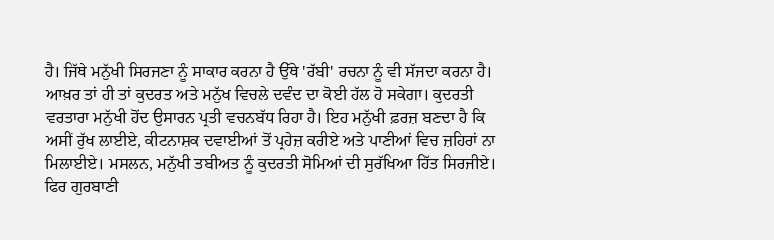ਹੈ। ਜਿੱਥੇ ਮਨੁੱਖੀ ਸਿਰਜਣਾ ਨੂੰ ਸਾਕਾਰ ਕਰਨਾ ਹੈ ਉੱਥੇ 'ਰੱਬੀ' ਰਚਨਾ ਨੂੰ ਵੀ ਸੱਜਦਾ ਕਰਨਾ ਹੈ। ਆਖ਼ਰ ਤਾਂ ਹੀ ਤਾਂ ਕੁਦਰਤ ਅਤੇ ਮਨੁੱਖ ਵਿਚਲੇ ਦਵੰਦ ਦਾ ਕੋਈ ਹੱਲ ਹੋ ਸਕੇਗਾ। ਕੁਦਰਤੀ ਵਰਤਾਰਾ ਮਨੁੱਖੀ ਹੋਂਦ ਉਸਾਰਨ ਪ੍ਰਤੀ ਵਚਨਬੱਧ ਰਿਹਾ ਹੈ। ਇਹ ਮਨੁੱਖੀ ਫ਼ਰਜ਼ ਬਣਦਾ ਹੈ ਕਿ ਅਸੀਂ ਰੁੱਖ ਲਾਈਏ, ਕੀਟਨਾਸ਼ਕ ਦਵਾਈਆਂ ਤੋਂ ਪ੍ਰਹੇਜ਼ ਕਰੀਏ ਅਤੇ ਪਾਣੀਆਂ ਵਿਚ ਜ਼ਹਿਰਾਂ ਨਾ ਮਿਲਾਈਏ। ਮਸਲਨ, ਮਨੁੱਖੀ ਤਬੀਅਤ ਨੂੰ ਕੁਦਰਤੀ ਸੋਮਿਆਂ ਦੀ ਸੁਰੱਖਿਆ ਹਿੱਤ ਸਿਰਜੀਏ। ਫਿਰ ਗੁਰਬਾਣੀ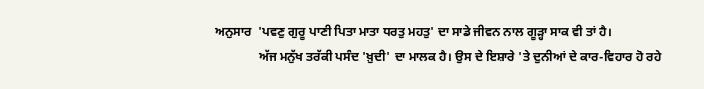ਅਨੁਸਾਰ  'ਪਵਣੁ ਗੁਰੂ ਪਾਣੀ ਪਿਤਾ ਮਾਤਾ ਧਰਤੁ ਮਹਤੁ' ਦਾ ਸਾਡੇ ਜੀਵਨ ਨਾਲ ਗੂੜ੍ਹਾ ਸਾਕ ਵੀ ਤਾਂ ਹੈ।
              ਅੱਜ ਮਨੁੱਖ ਤਰੱਕੀ ਪਸੰਦ 'ਖ਼ੁਦੀ' ਦਾ ਮਾਲਕ ਹੈ। ਉਸ ਦੇ ਇਸ਼ਾਰੇ 'ਤੇ ਦੁਨੀਆਂ ਦੇ ਕਾਰ-ਵਿਹਾਰ ਹੋ ਰਹੇ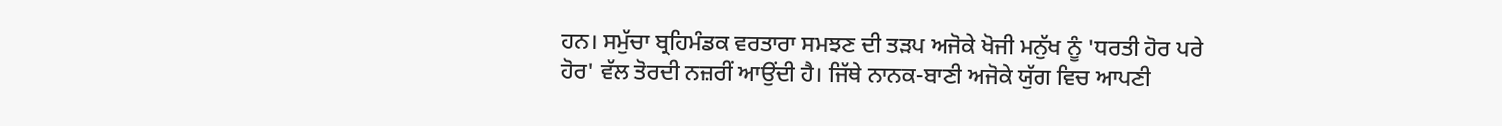ਹਨ। ਸਮੁੱਚਾ ਬ੍ਰਹਿਮੰਡਕ ਵਰਤਾਰਾ ਸਮਝਣ ਦੀ ਤੜਪ ਅਜੋਕੇ ਖੋਜੀ ਮਨੁੱਖ ਨੂੰ 'ਧਰਤੀ ਹੋਰ ਪਰੇ ਹੋਰ' ਵੱਲ ਤੋਰਦੀ ਨਜ਼ਰੀਂ ਆਉਂਦੀ ਹੈ। ਜਿੱਥੇ ਨਾਨਕ-ਬਾਣੀ ਅਜੋਕੇ ਯੁੱਗ ਵਿਚ ਆਪਣੀ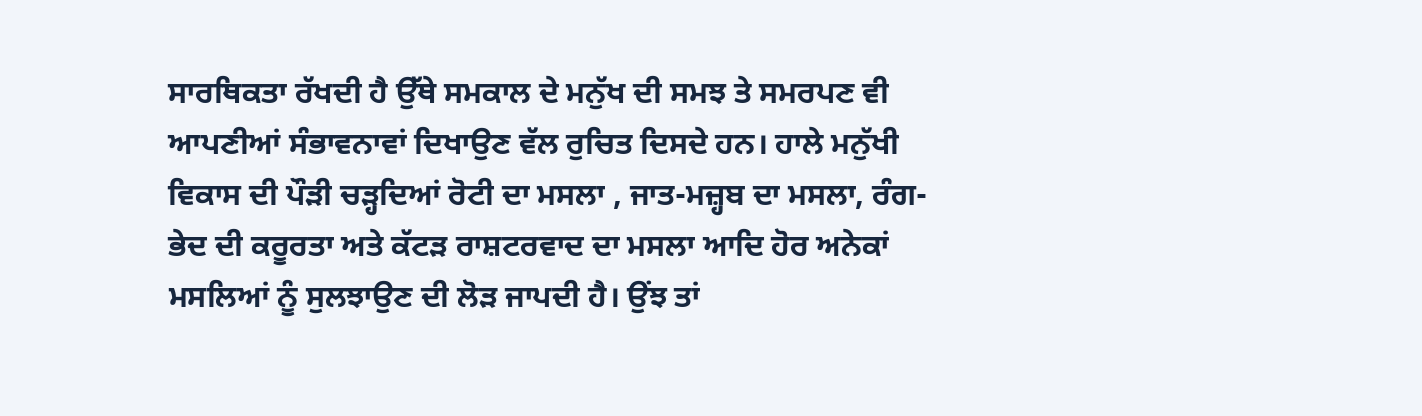ਸਾਰਥਿਕਤਾ ਰੱਖਦੀ ਹੈ ਉੱਥੇ ਸਮਕਾਲ ਦੇ ਮਨੁੱਖ ਦੀ ਸਮਝ ਤੇ ਸਮਰਪਣ ਵੀ ਆਪਣੀਆਂ ਸੰਭਾਵਨਾਵਾਂ ਦਿਖਾਉਣ ਵੱਲ ਰੁਚਿਤ ਦਿਸਦੇ ਹਨ। ਹਾਲੇ ਮਨੁੱਖੀ ਵਿਕਾਸ ਦੀ ਪੌੜੀ ਚੜ੍ਹਦਿਆਂ ਰੋਟੀ ਦਾ ਮਸਲਾ , ਜਾਤ-ਮਜ਼੍ਹਬ ਦਾ ਮਸਲਾ, ਰੰਗ-ਭੇਦ ਦੀ ਕਰੂਰਤਾ ਅਤੇ ਕੱਟੜ ਰਾਸ਼ਟਰਵਾਦ ਦਾ ਮਸਲਾ ਆਦਿ ਹੋਰ ਅਨੇਕਾਂ ਮਸਲਿਆਂ ਨੂੰ ਸੁਲਝਾਉਣ ਦੀ ਲੋੜ ਜਾਪਦੀ ਹੈ। ਉਂਝ ਤਾਂ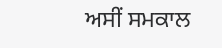ਅਸੀਂ ਸਮਕਾਲ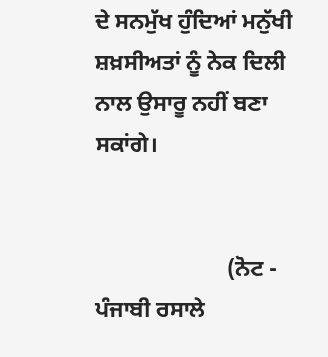ਦੇ ਸਨਮੁੱਖ ਹੁੰਦਿਆਂ ਮਨੁੱਖੀ ਸ਼ਖ਼ਸੀਅਤਾਂ ਨੂੰ ਨੇਕ ਦਿਲੀ ਨਾਲ ਉਸਾਰੂ ਨਹੀਂ ਬਣਾ ਸਕਾਂਗੇ।


                       (ਨੋਟ - ਪੰਜਾਬੀ ਰਸਾਲੇ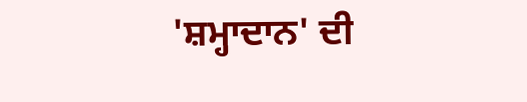'ਸ਼ਮ੍ਹਾਦਾਨ' ਦੀ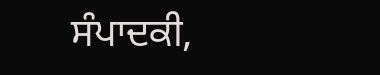ਸੰਪਾਦਕੀ,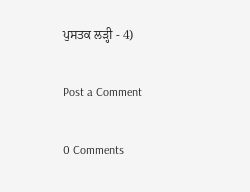ਪੁਸਤਕ ਲੜ੍ਹੀ - 4)

Post a Comment

0 Comments